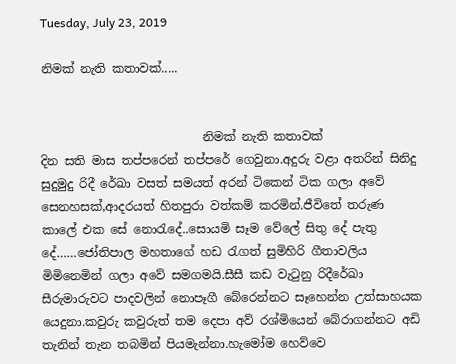Tuesday, July 23, 2019

නිමක් නැති කතාවක්.....


                           නිමක් නැති කතාවක්
දින සති මාස තප්පරෙන් තප්පරේ ගෙවුනා.අදුරු වළා අතරින් සිනිදු සුදුමුදු රිදී රේඛා වසත් සමයත් අරන් ටිකෙන් ටික ගලා අවේ සෙනහසක්,ආදරයත් හිතපුරා වත්කම් කරමින්.ජීවිතේ තරුණ කාලේ එක සේ නොරැදේ..සොයමි සෑම වේලේ සිතු දේ පැතු දේ……ජෝතිපාල මහතාගේ හඩ රැගත් සුමිහිරි ගීතාවලිය මිමිනෙමින් ගලා අවේ සමගමයි.සීසී කඩ වැටුනු රිදීරේඛා සීරුමාරුවට පාදවලින් නොපෑගී බේරෙන්නට සෑහෙන්න උත්සාහයක යෙදුනා.කවුරු කවුරුත් තම දෙපා අව් රශ්මියෙන් බේරාගන්නට අඩි තැනින් තැන තබමින් පියමැන්නා.හැමෝම හෙව්වෙ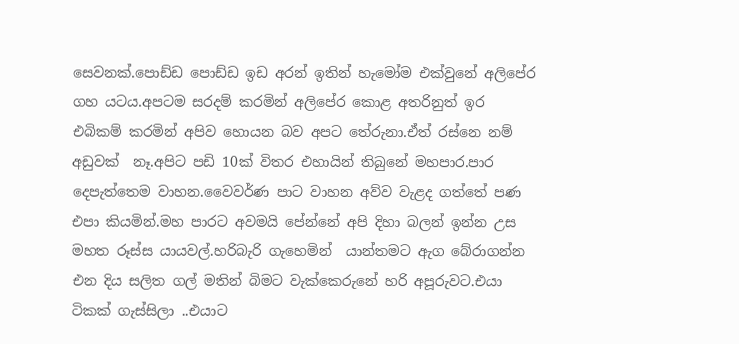සෙවනක්.පොඩ්ඩ පොඩ්ඩ ඉඩ අරන් ඉතින් හැමෝම එක්වුනේ අලිපේර ගහ යටය.අපටම සරදම් කරමින් අලිපේර කොළ අතරිනුත් ඉර එබිකම් කරමින් අපිව හොයන බව අපට තේරුනා.ඒත් රස්නෙ නම් අඩුවක්  නෑ.අපිට පඩි 10ක් විතර එහායින් තිබුනේ මහපාර.පාර දෙපැත්තෙම වාහන.වෛවර්ණ පාට වාහන අව්ව වැළද ගත්තේ පණ එපා කියමින්.මහ පාරට අවමයි පේන්නේ අපි දිහා බලන් ඉන්න උස මහත රූස්ස යායවල්.හරිබැරි ගැහෙමින්  යාන්තමට ඇග බේරාගන්න එන දිය සලිත ගල් මතින් බිමට වැක්කෙරුනේ හරි අපූරුවට.එයා ටිකක් ගැස්සිලා ..එයාට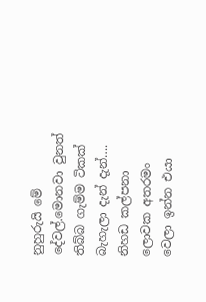නුහුරුයි මේ දේවල්.මොනවා වුනත් තිබ්බ ගැම්ම ටිකක් බැහැලා දැන් දැන්….
නිහඩ කල්පනා ලොවක අතරමං වෙලා ඉන්න එයා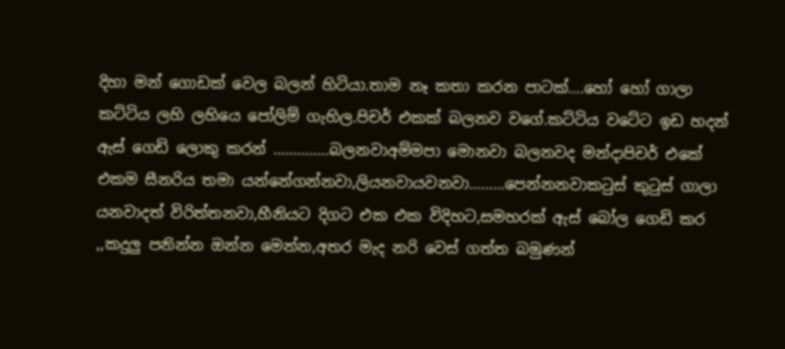දිහා මන් ගොඩක් වෙල බලන් හිටියා.තාම නෑ කතා කරන පාටක්….හෝ හෝ ගාලා කට්ටිය ලහි ලහියෙ පෝලිම් ගැහිල.පිචර් එකක් බලනව වගේ.කට්ටිය වටේට ඉඩ හදන් ඇස් ගෙඩි ලොකු කරන් ..............බලනවාඅම්මපා මොනවා බලනවද මන්දාපිචර් එකේ එකම සීනරිය තමා යන්නේගන්නවා,ලියනවායවනවා………පෙන්නනවාකටුස් කුටුස් ගාලා යනවාදත් විරිත්තනවා,හීනියට දිගට එක එක විදිහට,සමහරක් ඇස් බෝල ගෙඩි කර ,,කදුලු පනින්න ඔන්න මෙන්න,අතර මැද නරි වෙස් ගත්ත බමුණන්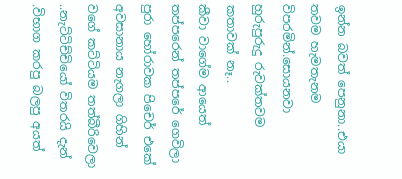ඉන්න බවත් පෙනුනා..එයා තවම හැමතැනම විපරමින්.සොයනවා හුරුපුරුදු රුවක්තවම කතාවක් නෑ..
කීවා වාගේම ආයෙත් තප්පරෙන් තප්පරේ ගෙවිලා පුරා හෝරාවක පිචෙර් එකේ අවසානාය නැගලා ගිහින් වගේ කට්ටියම තත්බීරිවෙලා ..නැට්ටිච්චියෝ විතරයි දැන් .විභාග කරපු බලපු අයත්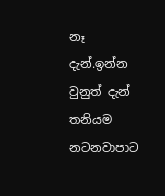නෑ දැන්.ඉන්න වුනුත් දැන් තනියම නටනවාපාට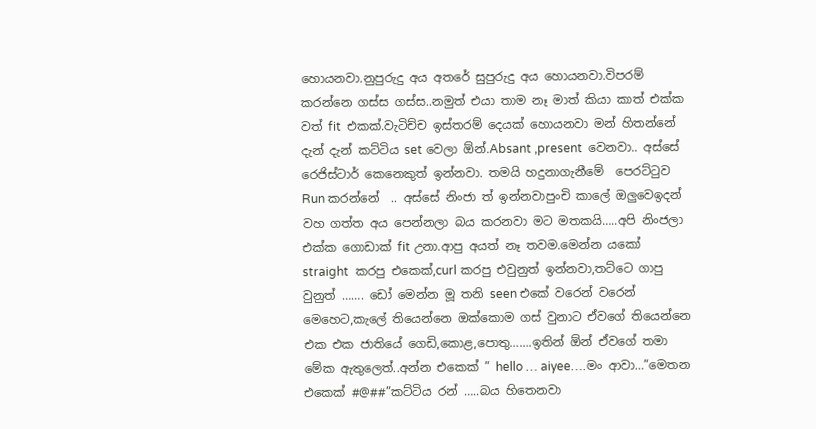හොයනවා.නුපුරුදු අය අතරේ සුපුරුදු අය හොයනවා.විපරම් කරන්නෙ ගස්ස ගස්ස..නමුත් එයා තාම නෑ මාත් කියා කාත් එක්ක වත් fit  එකක්.වැටිච්ච ඉස්තරම් දෙයක් හොයනවා මන් හිතන්නේ
දැන් දැන් කට්ටිය set වෙලා ඕන්.Absant ,present  වෙනවා.. අස්සේ රෙජිස්ටාර් කෙනෙකුත් ඉන්නවා. තමයි හදුනාගැනීමේ  පෙරට්ටුව Run කරන්නේ  .. අස්සේ නිංජා ත් ඉන්නවාපුංචි කාලේ ඔලුවෙඉදන් වහ ගත්ත අය පෙන්නලා බය කරනවා මට මතකයි…..අපි නිංජලා එක්ක ගොඩාක් fit උනා.ආපු අයත් නෑ තවම.මෙන්න යකෝ straight  කරපු එකෙක්,curl කරපු එවුනුත් ඉන්නවා,තට්ටෙ ගාපු වුනුත් ……. ඩෝ මෙන්න මූ තනි seen එකේ වරෙන් වරෙන් මෙහෙට,කැලේ තියෙන්නෙ ඔක්කොම ගස් වුනාට ඒවගේ තියෙන්නෙ එක එක ජාතියේ ගෙඩි,කොළ,පොතු…….ඉතින් ඕන් ඒවගේ තමා මේක ඇතුලෙත්..අන්න එකෙක් ” hello … aiyee….මං ආවා…”මෙතන  එකෙක් #@##”කට්ටිය රන් …..බය හිතෙනවා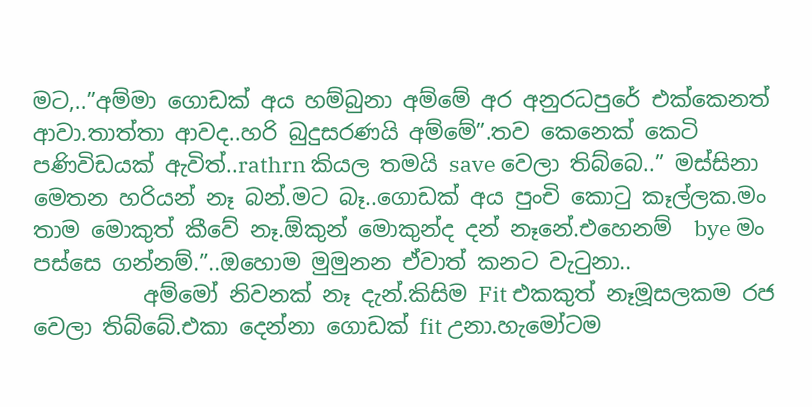මට,..”අම්මා ගොඩක් අය හම්බුනා අම්මේ අර අනුරධපුරේ එක්කෙනත් ආවා.තාත්තා ආවද..හරි බුදුසරණයි අම්මේ”.තව කෙනෙක්‍ කෙටි පණිවිඩයක් ඇවිත්..rathrn කියල තමයි save වෙලා තිබ්බෙ..” මස්සිනා මෙතන හරියන් නෑ බන්.මට බෑ..ගොඩක් අය පුංචි කොටු කෑල්ලක.මං තාම මොකුත් කීවේ නෑ.ඕකුන් මොකුන්ද දන් නෑනේ.එහෙනම්  bye මං පස්සෙ ගන්නම්.”..ඔහොම මුමුනන ඒවාත් කනට වැටුනා..
          අම්මෝ නිවනක් නෑ දැන්.කිසිම Fit එකකුත් නෑමූසලකම රජ වෙලා තිබ්බේ.එකා දෙන්නා ගොඩක් fit උනා.හැමෝටම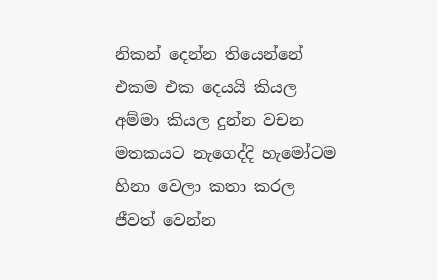නිකන් දෙන්න තියෙන්නේ එකම එක දෙයයි කියල අම්මා කියල දුන්න වචන මතකයට නැගෙද්දි හැමෝටම හිනා වෙලා කතා කරල ජීවත් වෙන්න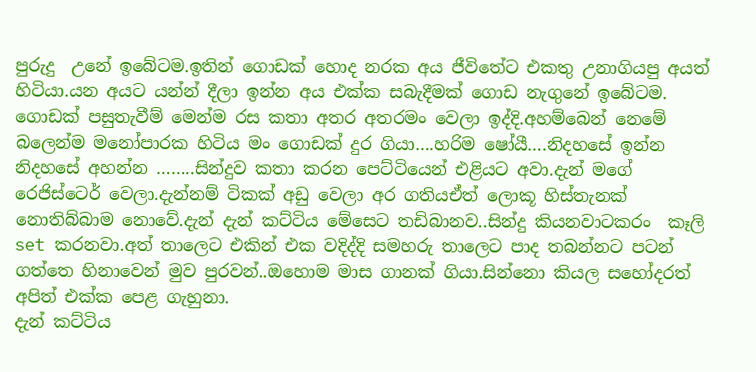පුරුදු  උනේ ඉබේටම.ඉතින් ගොඩක් හොද නරක අය ජීවිතේට එකතු උනාගියපු අයත් හිටියා.යන අයට යන්න් දීලා ඉන්න අය එක්ක සබැදීමක් ගොඩ නැගුනේ ඉබේටම. ගොඩක් පසුතැවීම් මෙන්ම රස කතා අතර අතරමං වෙලා ඉද්දි.අහම්බෙන් නෙමේ බලෙන්ම මනෝපාරක හිටිය මං ගොඩක් දුර ගියා….හරිම ෂෝයී….නිදහසේ ඉන්න  නිදහසේ අහන්න ……..සින්දුව කතා කරන පෙට්ටියෙන් එළියට අවා.දැන් මගේ  රෙජිස්ටෙර් වෙලා.දැන්නම් ටිකක් අඩු වෙලා අර ගතියඒත් ලොකූ හිස්තැනක් නොතිබ්බාම නොවේ.දැන් දැන් කට්ටිය මේසෙට තඩිබානව..සින්දු කියනවාටකරං  කෑලි set කරනවා.අත් තාලෙට එකින් එක වදිද්දි සමහරු තාලෙට පාද තබන්නට පටන් ගත්තෙ හිනාවෙන් මුව පුරවන්..ඔහොම මාස ගානක් ගියා.සින්නො කියල සහෝදරත් අපිත් එක්ක පෙළ ගැහුනා.
දැන් කට්ටිය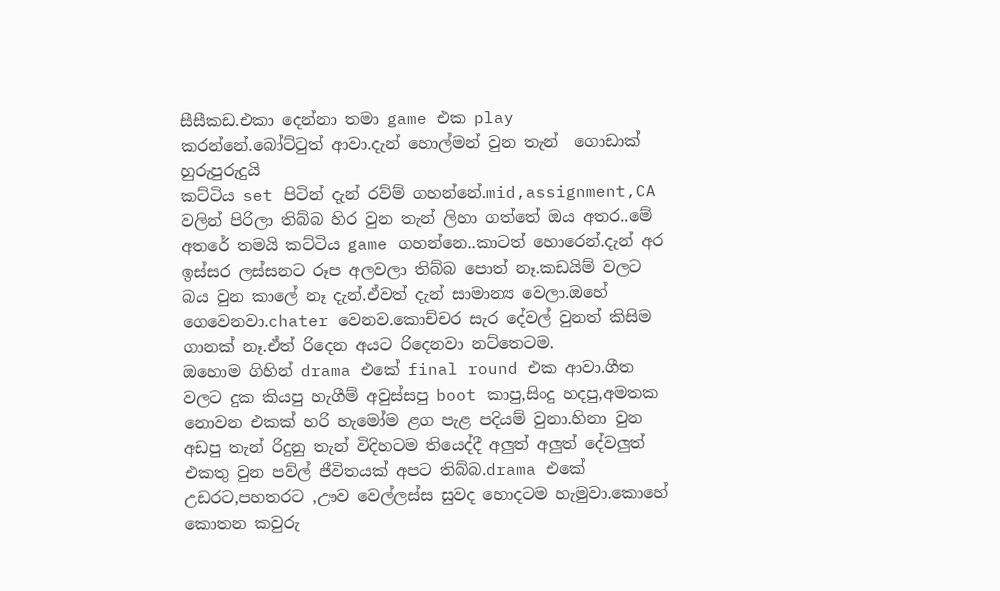සීසීකඩ.එකා දෙන්නා තමා game එක play කරන්නේ.බෝට්ටුත් ආවා.දැන් හොල්මන් වුන තැන්  ගොඩාක් හුරුපුරුදුයි
කට්ටිය set පිටින් දැන් රව්ම් ගහන්නේ.mid,assignment,CA වලින් පිරිලා තිබ්බ හිර වුන තැන් ලිහා ගත්තේ ඔය අතර..මේ අතරේ තමයි කට්ටිය game ගහන්නෙ..කාටත් හොරෙන්.දැන් අර ඉස්සර ලස්සනට රූප අලවලා තිබ්බ පොත් නෑ.කඩයිම් වලට බය වුන කාලේ නෑ දැන්.ඒවත් දැන් සාමාන්‍ය වෙලා.ඔහේ ගෙවෙනවා.chater වෙනව.කොච්චර සැර දේවල් වුනත් කිසිම ගානක් නෑ.ඒත් රිදෙන අයට රිදෙනවා නට්තෙටම.
ඔහොම ගිහින් drama එකේ final round එක ආවා.ගීත වලට දුක කියපු හැගීම් අවුස්සපු boot කාපු,සිංදු හදපු,අමතක නොවන එකක් හරි හැමෝම ළග පැළ පදියම් වුනා.හිනා වුන අඩපු තැන් රිදුනු තැන් විදිහටම තියෙද්දී අලුත් අලුත් දේවලුත් එකතු වුන පව්ල් ජීවිතයක් අපට තිබ්බ.drama එකේ උඩරට,පහතරට ,ඌව වෙල්ලස්ස සුවද හොදටම හැමුවා.කොහේ කොතන කවුරු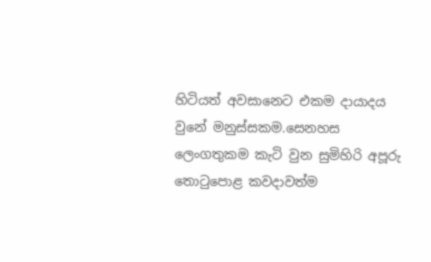හිටියත් අවසානෙට එකම දායාදය වුනේ මනුස්සකම.සෙනහස ලෙංගතුකම කැටි වුන සුමිහිරි අපූරු තොටුපොළ කවදාවත්ම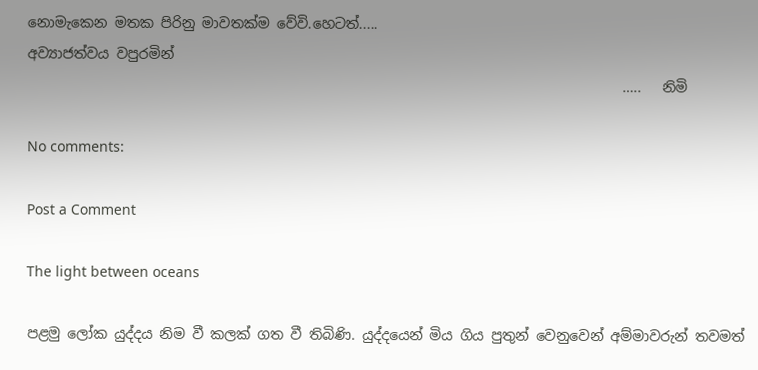නොමැකෙන මතක පිරිනු මාවතක්ම වේවි.හෙටත්.....
අව්‍යාජත්වය වපුරමින්
                                                                                     …..   නිමි

No comments:

Post a Comment

The light between oceans

පළමු ලෝක යුද්දය නිම වී කලක් ගත වී තිබිණි. යුද්දයෙන් මිය ගිය පුතුන් වෙනුවෙන් අම්මාවරුන් තවමත්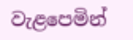වැළපෙමින්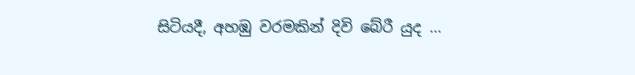සිටියදී, අහඹු වරමකින් දිවි බේරී යුද ...